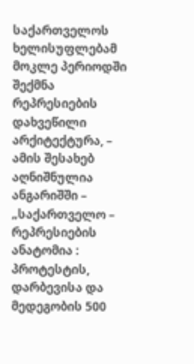საქართველოს ხელისუფლებამ მოკლე პერიოდში შექმნა რეპრესიების დახვეწილი არქიტექტურა, – ამის შესახებ აღნიშნულია ანგარიშში – „საქართველო – რეპრესიების ანატომია : პროტესტის, დარბევისა და მედეგობის 500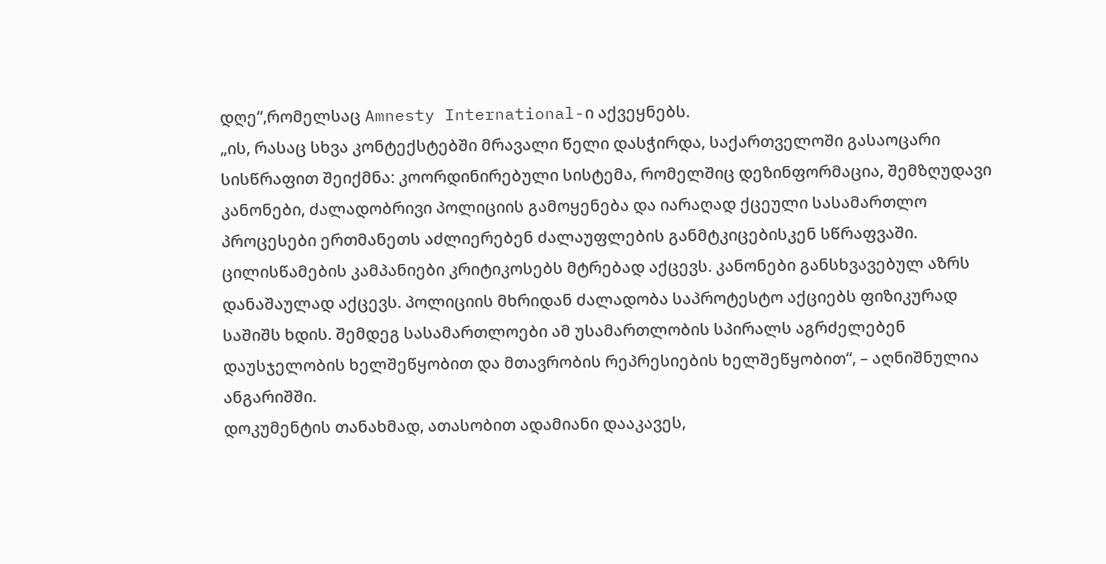დღე“,რომელსაც Amnesty International-ი აქვეყნებს.
„ის, რასაც სხვა კონტექსტებში მრავალი წელი დასჭირდა, საქართველოში გასაოცარი სისწრაფით შეიქმნა: კოორდინირებული სისტემა, რომელშიც დეზინფორმაცია, შემზღუდავი კანონები, ძალადობრივი პოლიციის გამოყენება და იარაღად ქცეული სასამართლო პროცესები ერთმანეთს აძლიერებენ ძალაუფლების განმტკიცებისკენ სწრაფვაში. ცილისწამების კამპანიები კრიტიკოსებს მტრებად აქცევს. კანონები განსხვავებულ აზრს დანაშაულად აქცევს. პოლიციის მხრიდან ძალადობა საპროტესტო აქციებს ფიზიკურად საშიშს ხდის. შემდეგ სასამართლოები ამ უსამართლობის სპირალს აგრძელებენ დაუსჯელობის ხელშეწყობით და მთავრობის რეპრესიების ხელშეწყობით“, – აღნიშნულია ანგარიშში.
დოკუმენტის თანახმად, ათასობით ადამიანი დააკავეს,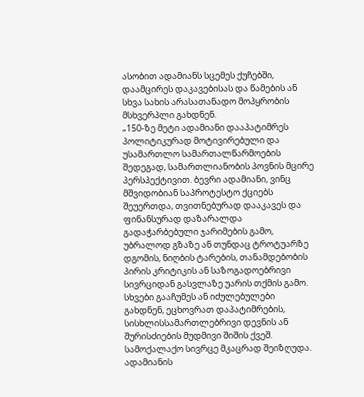ასობით ადამიანს სცემეს ქუჩებში, დაამცირეს დაკავებისას და წამების ან სხვა სახის არასათანადო მოპყრობის მსხვერპლი გახდნენ.
„150-ზე მეტი ადამიანი დააპატიმრეს პოლიტიკურად მოტივირებული და უსამართლო სამართალწარმოების შედეგად, სამართლიანობის პოვნის მცირე პერსპექტივით. ბევრი ადამიანი, ვინც მშვიდობიან საპროტესტო ქციებს შეუერთდა, თვითნებურად დააკავეს და ფინანსურად დაზარალდა გადაჭარბებული ჯარიმების გამო, უბრალოდ გზაზე ან თუნდაც ტროტუარზე დგომის, ნიღბის ტარების, თანამდებობის პირის კრიტიკის ან საზოგადოებრივი სივრციდან გასვლაზე უარის თქმის გამო. სხვები გააჩუმეს ან იძულებულები გახდნენ, ეცხოვრათ დაპატიმრების, სისხლისსამართლებრივი დევნის ან შურისძიების მუდმივი შიშის ქვეშ. სამოქალაქო სივრცე მკაცრად შეიზღუდა. ადამიანის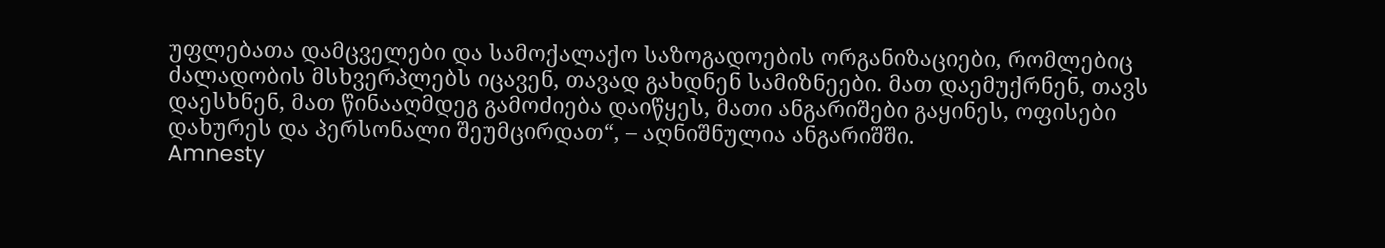უფლებათა დამცველები და სამოქალაქო საზოგადოების ორგანიზაციები, რომლებიც ძალადობის მსხვერპლებს იცავენ, თავად გახდნენ სამიზნეები. მათ დაემუქრნენ, თავს დაესხნენ, მათ წინააღმდეგ გამოძიება დაიწყეს, მათი ანგარიშები გაყინეს, ოფისები დახურეს და პერსონალი შეუმცირდათ“, – აღნიშნულია ანგარიშში.
Amnesty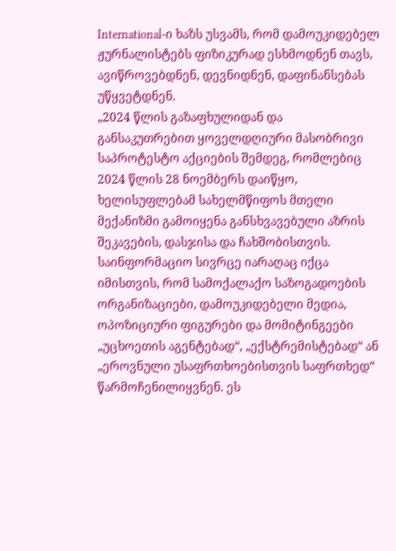International-ი ხაზს უსვამს, რომ დამოუკიდებელ ჟურნალისტებს ფიზიკურად ესხმოდნენ თავს, ავიწროვებდნენ, დევნიდნენ, დაფინანსებას უწყვეტდნენ.
„2024 წლის გაზაფხულიდან და განსაკუთრებით ყოველდღიური მასობრივი საპროტესტო აქციების შემდეგ, რომლებიც 2024 წლის 28 ნოემბერს დაიწყო, ხელისუფლებამ სახელმწიფოს მთელი მექანიზმი გამოიყენა განსხვავებული აზრის შეკავების, დასჯისა და ჩახშობისთვის. საინფორმაციო სივრცე იარაღაც იქცა იმისთვის, რომ სამოქალაქო საზოგადოების ორგანიზაციები, დამოუკიდებელი მედია, ოპოზიციური ფიგურები და მომიტინგეები „უცხოეთის აგენტებად“, „ექსტრემისტებად“ ან „ეროვნული უსაფრთხოებისთვის საფრთხედ“ წარმოჩენილიყვნენ. ეს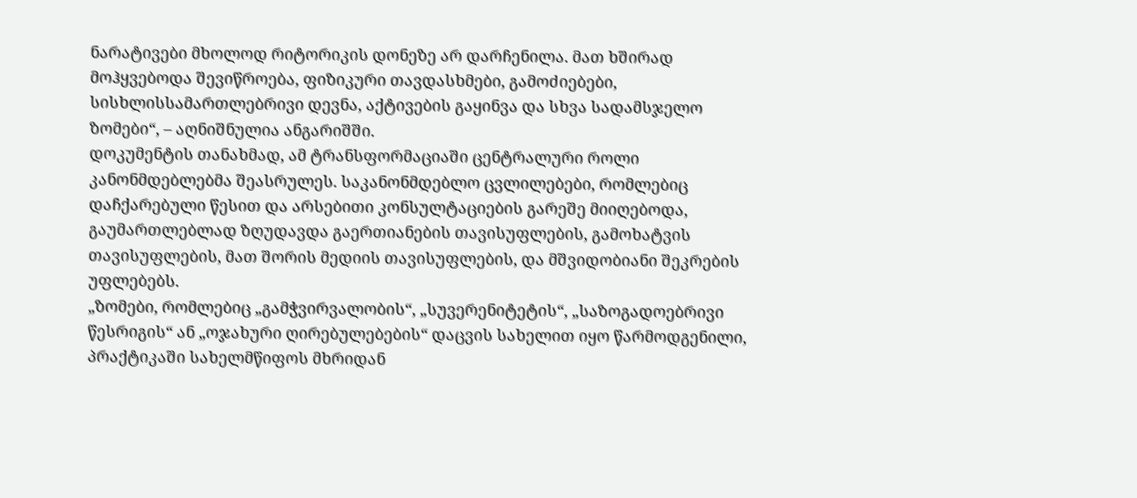ნარატივები მხოლოდ რიტორიკის დონეზე არ დარჩენილა. მათ ხშირად მოჰყვებოდა შევიწროება, ფიზიკური თავდასხმები, გამოძიებები, სისხლისსამართლებრივი დევნა, აქტივების გაყინვა და სხვა სადამსჯელო ზომები“, – აღნიშნულია ანგარიშში.
დოკუმენტის თანახმად, ამ ტრანსფორმაციაში ცენტრალური როლი კანონმდებლებმა შეასრულეს. საკანონმდებლო ცვლილებები, რომლებიც დაჩქარებული წესით და არსებითი კონსულტაციების გარეშე მიიღებოდა, გაუმართლებლად ზღუდავდა გაერთიანების თავისუფლების, გამოხატვის თავისუფლების, მათ შორის მედიის თავისუფლების, და მშვიდობიანი შეკრების უფლებებს.
„ზომები, რომლებიც „გამჭვირვალობის“, „სუვერენიტეტის“, „საზოგადოებრივი წესრიგის“ ან „ოჯახური ღირებულებების“ დაცვის სახელით იყო წარმოდგენილი, პრაქტიკაში სახელმწიფოს მხრიდან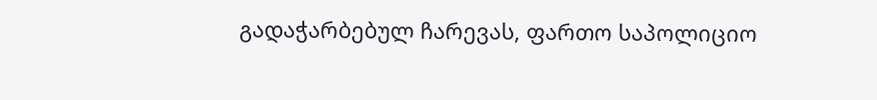გადაჭარბებულ ჩარევას, ფართო საპოლიციო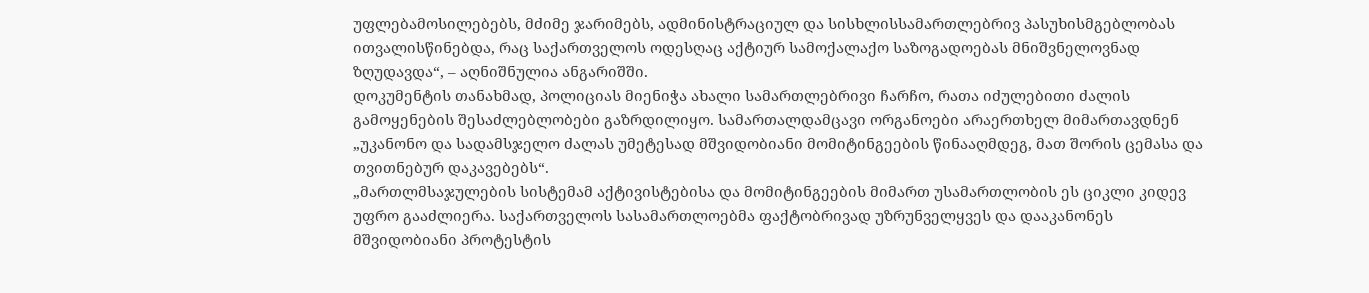უფლებამოსილებებს, მძიმე ჯარიმებს, ადმინისტრაციულ და სისხლისსამართლებრივ პასუხისმგებლობას ითვალისწინებდა, რაც საქართველოს ოდესღაც აქტიურ სამოქალაქო საზოგადოებას მნიშვნელოვნად ზღუდავდა“, – აღნიშნულია ანგარიშში.
დოკუმენტის თანახმად, პოლიციას მიენიჭა ახალი სამართლებრივი ჩარჩო, რათა იძულებითი ძალის გამოყენების შესაძლებლობები გაზრდილიყო. სამართალდამცავი ორგანოები არაერთხელ მიმართავდნენ „უკანონო და სადამსჯელო ძალას უმეტესად მშვიდობიანი მომიტინგეების წინააღმდეგ, მათ შორის ცემასა და თვითნებურ დაკავებებს“.
„მართლმსაჯულების სისტემამ აქტივისტებისა და მომიტინგეების მიმართ უსამართლობის ეს ციკლი კიდევ უფრო გააძლიერა. საქართველოს სასამართლოებმა ფაქტობრივად უზრუნველყვეს და დააკანონეს მშვიდობიანი პროტესტის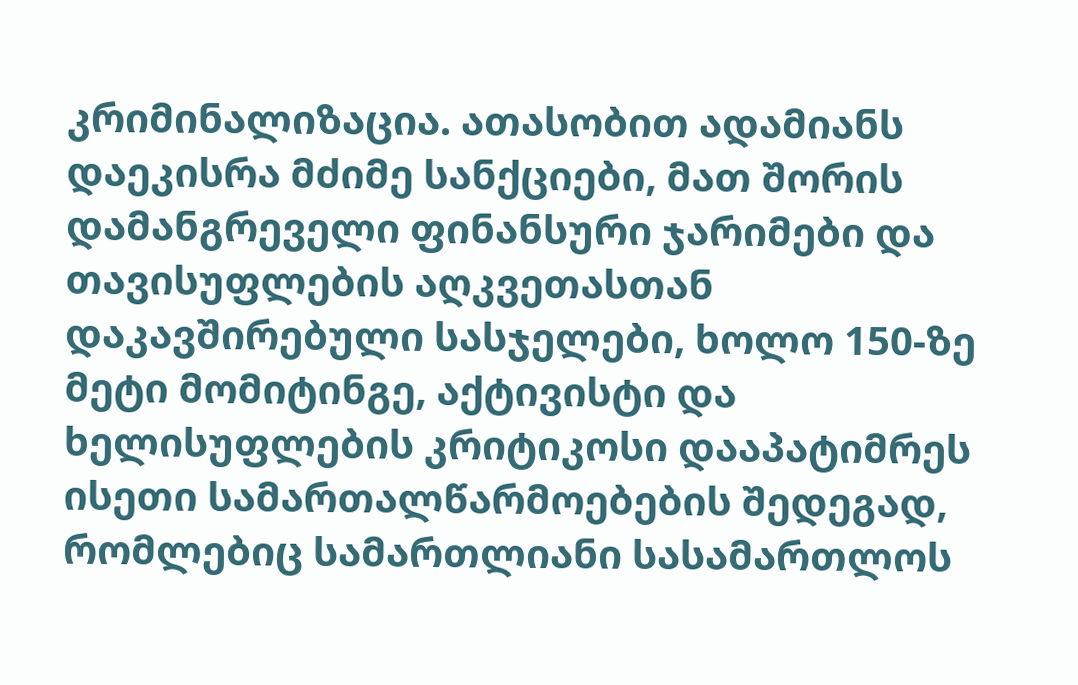კრიმინალიზაცია. ათასობით ადამიანს დაეკისრა მძიმე სანქციები, მათ შორის დამანგრეველი ფინანსური ჯარიმები და თავისუფლების აღკვეთასთან დაკავშირებული სასჯელები, ხოლო 150-ზე მეტი მომიტინგე, აქტივისტი და ხელისუფლების კრიტიკოსი დააპატიმრეს ისეთი სამართალწარმოებების შედეგად, რომლებიც სამართლიანი სასამართლოს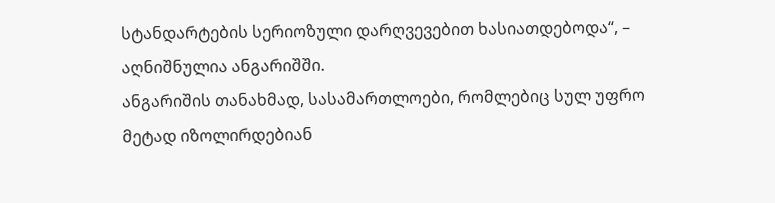სტანდარტების სერიოზული დარღვევებით ხასიათდებოდა“, – აღნიშნულია ანგარიშში.
ანგარიშის თანახმად, სასამართლოები, რომლებიც სულ უფრო მეტად იზოლირდებიან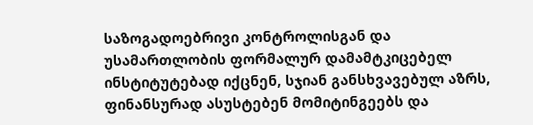საზოგადოებრივი კონტროლისგან და უსამართლობის ფორმალურ დამამტკიცებელ ინსტიტუტებად იქცნენ, სჯიან განსხვავებულ აზრს, ფინანსურად ასუსტებენ მომიტინგეებს და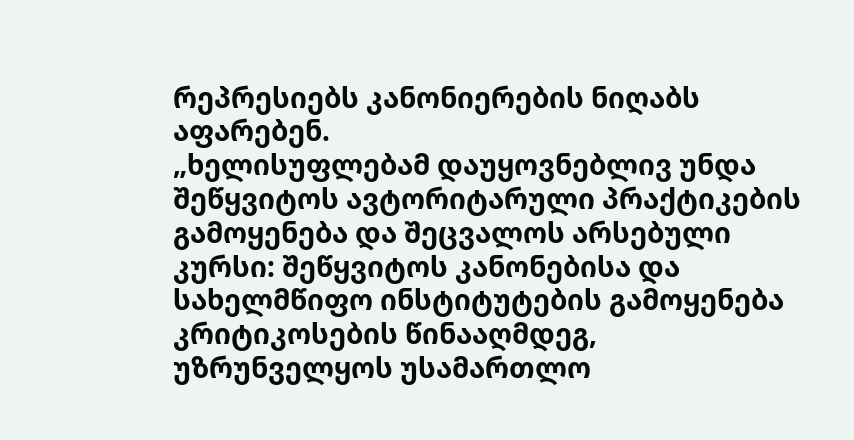რეპრესიებს კანონიერების ნიღაბს აფარებენ.
„ხელისუფლებამ დაუყოვნებლივ უნდა შეწყვიტოს ავტორიტარული პრაქტიკების გამოყენება და შეცვალოს არსებული კურსი: შეწყვიტოს კანონებისა და სახელმწიფო ინსტიტუტების გამოყენება კრიტიკოსების წინააღმდეგ, უზრუნველყოს უსამართლო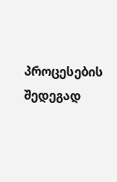პროცესების შედეგად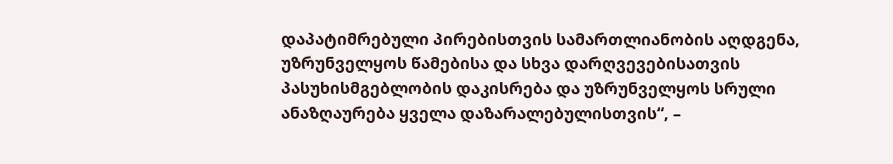დაპატიმრებული პირებისთვის სამართლიანობის აღდგენა, უზრუნველყოს წამებისა და სხვა დარღვევებისათვის პასუხისმგებლობის დაკისრება და უზრუნველყოს სრული ანაზღაურება ყველა დაზარალებულისთვის“, –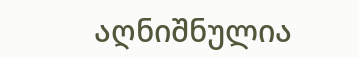აღნიშნულია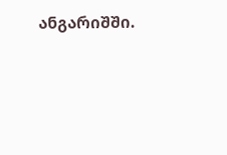ანგარიშში.